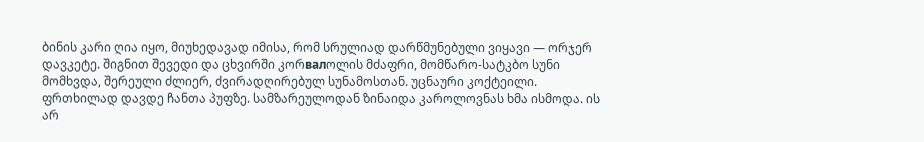ბინის კარი ღია იყო, მიუხედავად იმისა, რომ სრულიად დარწმუნებული ვიყავი — ორჯერ დავკეტე. შიგნით შევედი და ცხვირში კორвалოლის მძაფრი, მომწარო-სატკბო სუნი მომხვდა, შერეული ძლიერ, ძვირადღირებულ სუნამოსთან. უცნაური კოქტეილი.
ფრთხილად დავდე ჩანთა პუფზე. სამზარეულოდან ზინაიდა კაროლოვნას ხმა ისმოდა. ის არ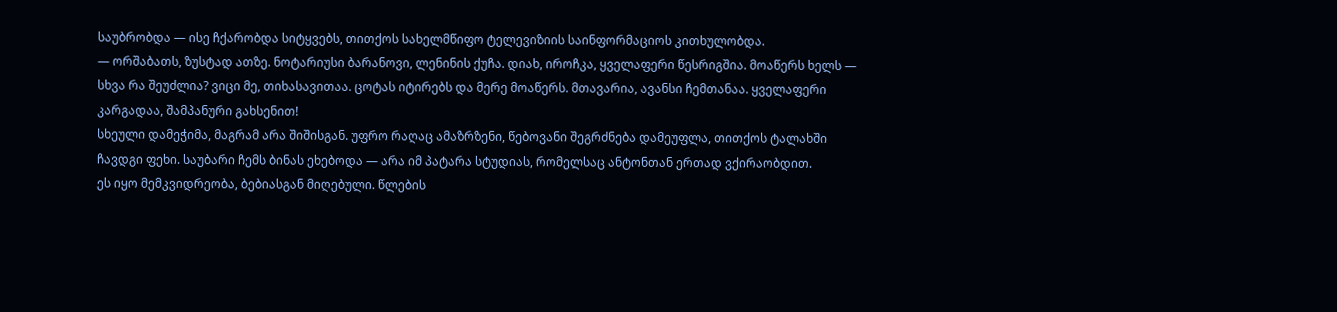საუბრობდა — ისე ჩქარობდა სიტყვებს, თითქოს სახელმწიფო ტელევიზიის საინფორმაციოს კითხულობდა.
— ორშაბათს, ზუსტად ათზე. ნოტარიუსი ბარანოვი, ლენინის ქუჩა. დიახ, იროჩკა, ყველაფერი წესრიგშია. მოაწერს ხელს — სხვა რა შეუძლია? ვიცი მე, თიხასავითაა. ცოტას იტირებს და მერე მოაწერს. მთავარია, ავანსი ჩემთანაა. ყველაფერი კარგადაა, შამპანური გახსენით!
სხეული დამეჭიმა, მაგრამ არა შიშისგან. უფრო რაღაც ამაზრზენი, წებოვანი შეგრძნება დამეუფლა, თითქოს ტალახში ჩავდგი ფეხი. საუბარი ჩემს ბინას ეხებოდა — არა იმ პატარა სტუდიას, რომელსაც ანტონთან ერთად ვქირაობდით.
ეს იყო მემკვიდრეობა, ბებიასგან მიღებული. წლების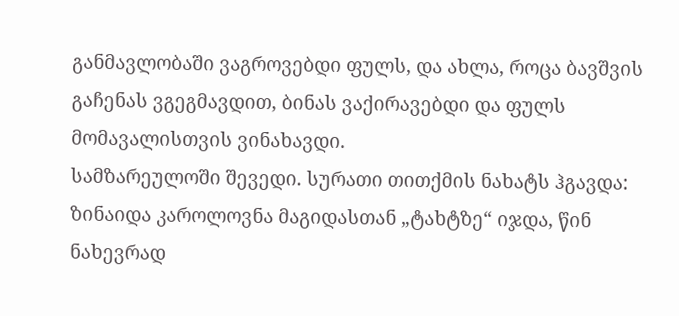განმავლობაში ვაგროვებდი ფულს, და ახლა, როცა ბავშვის გაჩენას ვგეგმავდით, ბინას ვაქირავებდი და ფულს მომავალისთვის ვინახავდი.
სამზარეულოში შევედი. სურათი თითქმის ნახატს ჰგავდა: ზინაიდა კაროლოვნა მაგიდასთან „ტახტზე“ იჯდა, წინ ნახევრად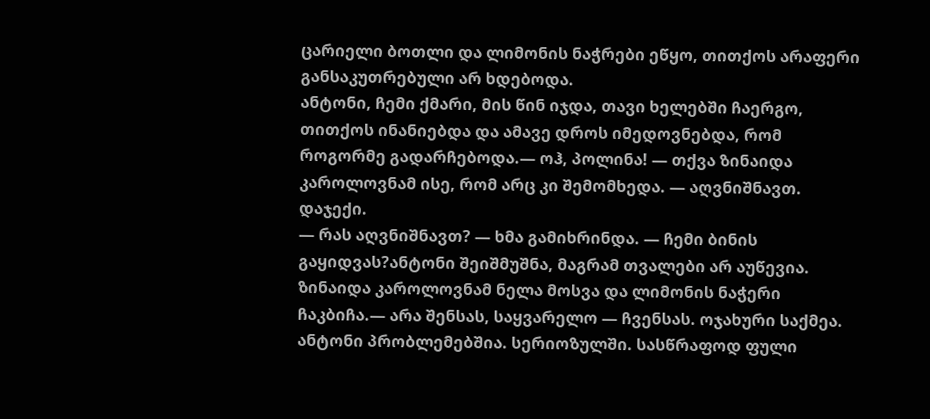ცარიელი ბოთლი და ლიმონის ნაჭრები ეწყო, თითქოს არაფერი განსაკუთრებული არ ხდებოდა.
ანტონი, ჩემი ქმარი, მის წინ იჯდა, თავი ხელებში ჩაერგო, თითქოს ინანიებდა და ამავე დროს იმედოვნებდა, რომ როგორმე გადარჩებოდა.— ოჰ, პოლინა! — თქვა ზინაიდა კაროლოვნამ ისე, რომ არც კი შემომხედა. — აღვნიშნავთ. დაჯექი.
— რას აღვნიშნავთ? — ხმა გამიხრინდა. — ჩემი ბინის გაყიდვას?ანტონი შეიშმუშნა, მაგრამ თვალები არ აუწევია. ზინაიდა კაროლოვნამ ნელა მოსვა და ლიმონის ნაჭერი ჩაკბიჩა.— არა შენსას, საყვარელო — ჩვენსას. ოჯახური საქმეა. ანტონი პრობლემებშია. სერიოზულში. სასწრაფოდ ფული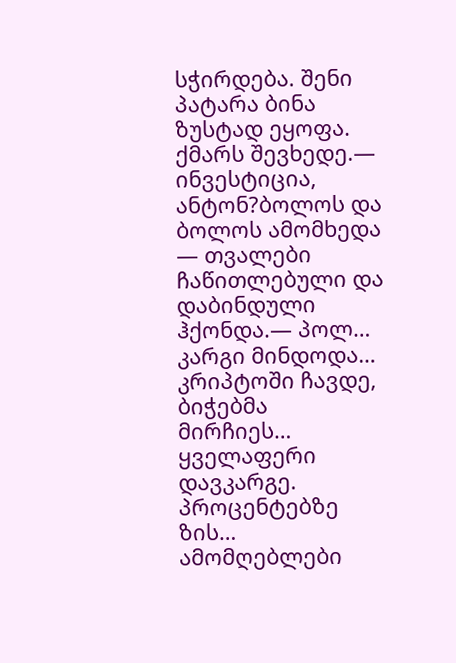სჭირდება. შენი პატარა ბინა ზუსტად ეყოფა.
ქმარს შევხედე.— ინვესტიცია, ანტონ?ბოლოს და ბოლოს ამომხედა — თვალები ჩაწითლებული და დაბინდული ჰქონდა.— პოლ… კარგი მინდოდა… კრიპტოში ჩავდე, ბიჭებმა მირჩიეს… ყველაფერი დავკარგე. პროცენტებზე ზის… ამომღებლები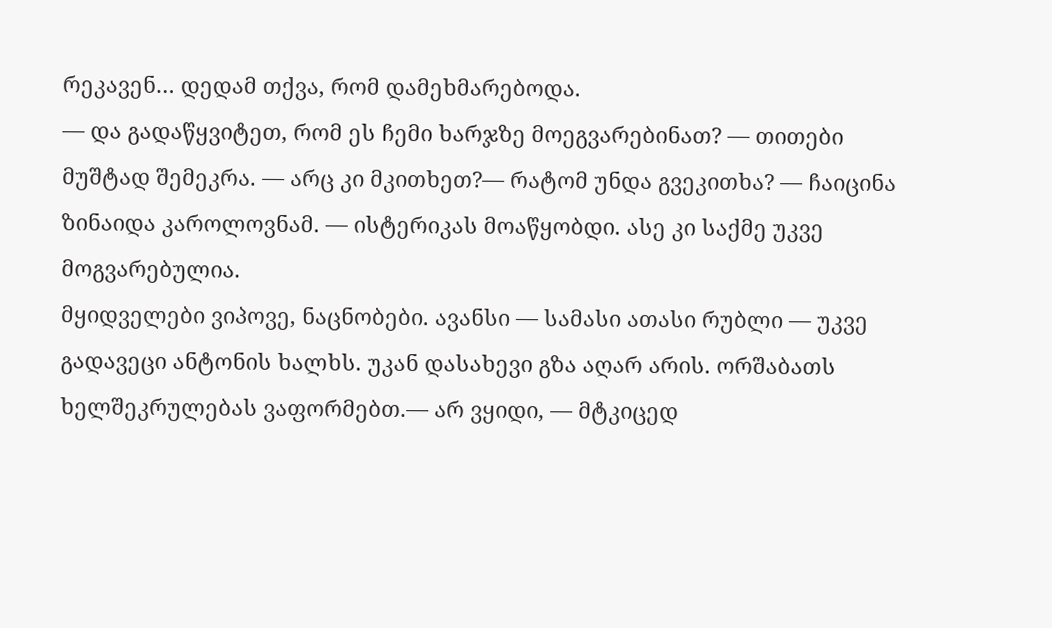რეკავენ… დედამ თქვა, რომ დამეხმარებოდა.
— და გადაწყვიტეთ, რომ ეს ჩემი ხარჯზე მოეგვარებინათ? — თითები მუშტად შემეკრა. — არც კი მკითხეთ?— რატომ უნდა გვეკითხა? — ჩაიცინა ზინაიდა კაროლოვნამ. — ისტერიკას მოაწყობდი. ასე კი საქმე უკვე მოგვარებულია.
მყიდველები ვიპოვე, ნაცნობები. ავანსი — სამასი ათასი რუბლი — უკვე გადავეცი ანტონის ხალხს. უკან დასახევი გზა აღარ არის. ორშაბათს ხელშეკრულებას ვაფორმებთ.— არ ვყიდი, — მტკიცედ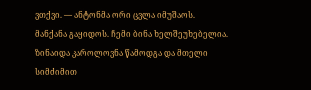ვთქვი. — ანტონმა ორი ცვლა იმუშაოს. მანქანა გაყიდოს. ჩემი ბინა ხელშეუხებელია.
ზინაიდა კაროლოვნა წამოდგა და მთელი სიმძიმით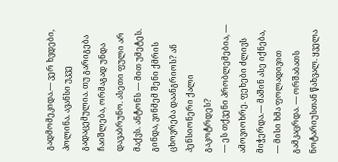გადმომეკიდა.— ვერ ხვდები, პოლინა. ავანსი უკვე გადაცემულია. თუ გარიგება ჩაიშლება, ორმაგად უნდა დავაბრუნო. ასეთი ფული არ მაქვს. ანტონს — მით უმეტეს. გინდა, ვინმემ შენი ქმრის ცხოვრება დაანგრიოს? ან პენსიონერი ქალი გაკოტრდეს?
— ეს თქვენი პრობლემებია, — ამოვიოხრე. ფეხები ძლივს მიჭერდა.— მაშინ ასე იქნება, — მისი ხმა ფოლადივით გამკაცრდა. — ორშაბათს ნოტარიუსთან წახვალ. ყველა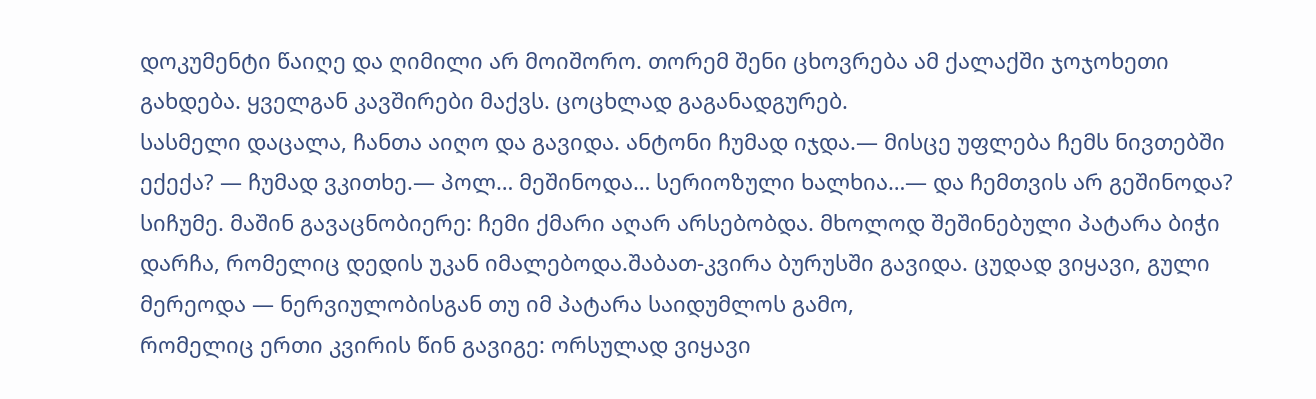დოკუმენტი წაიღე და ღიმილი არ მოიშორო. თორემ შენი ცხოვრება ამ ქალაქში ჯოჯოხეთი გახდება. ყველგან კავშირები მაქვს. ცოცხლად გაგანადგურებ.
სასმელი დაცალა, ჩანთა აიღო და გავიდა. ანტონი ჩუმად იჯდა.— მისცე უფლება ჩემს ნივთებში ექექა? — ჩუმად ვკითხე.— პოლ… მეშინოდა… სერიოზული ხალხია…— და ჩემთვის არ გეშინოდა?
სიჩუმე. მაშინ გავაცნობიერე: ჩემი ქმარი აღარ არსებობდა. მხოლოდ შეშინებული პატარა ბიჭი დარჩა, რომელიც დედის უკან იმალებოდა.შაბათ-კვირა ბურუსში გავიდა. ცუდად ვიყავი, გული მერეოდა — ნერვიულობისგან თუ იმ პატარა საიდუმლოს გამო,
რომელიც ერთი კვირის წინ გავიგე: ორსულად ვიყავი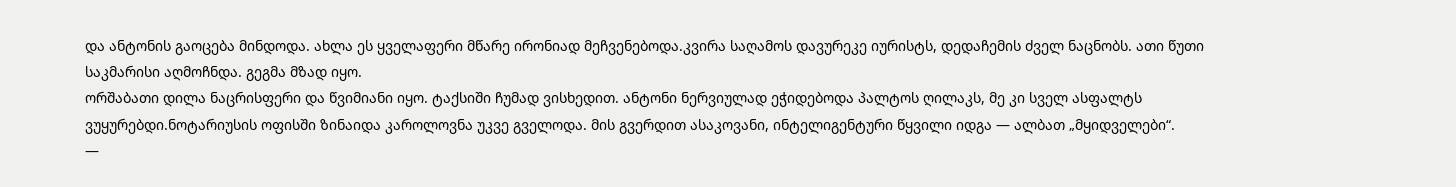და ანტონის გაოცება მინდოდა. ახლა ეს ყველაფერი მწარე ირონიად მეჩვენებოდა.კვირა საღამოს დავურეკე იურისტს, დედაჩემის ძველ ნაცნობს. ათი წუთი საკმარისი აღმოჩნდა. გეგმა მზად იყო.
ორშაბათი დილა ნაცრისფერი და წვიმიანი იყო. ტაქსიში ჩუმად ვისხედით. ანტონი ნერვიულად ეჭიდებოდა პალტოს ღილაკს, მე კი სველ ასფალტს ვუყურებდი.ნოტარიუსის ოფისში ზინაიდა კაროლოვნა უკვე გველოდა. მის გვერდით ასაკოვანი, ინტელიგენტური წყვილი იდგა — ალბათ „მყიდველები“.
—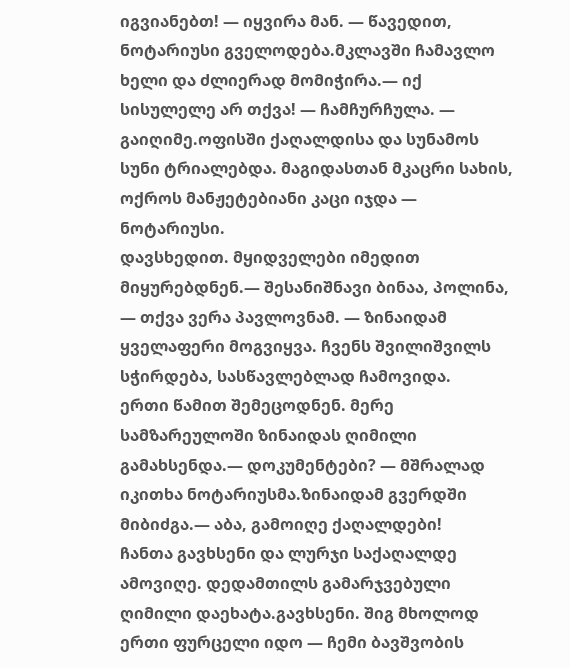იგვიანებთ! — იყვირა მან. — წავედით, ნოტარიუსი გველოდება.მკლავში ჩამავლო ხელი და ძლიერად მომიჭირა.— იქ სისულელე არ თქვა! — ჩამჩურჩულა. — გაიღიმე.ოფისში ქაღალდისა და სუნამოს სუნი ტრიალებდა. მაგიდასთან მკაცრი სახის, ოქროს მანჟეტებიანი კაცი იჯდა — ნოტარიუსი.
დავსხედით. მყიდველები იმედით მიყურებდნენ.— შესანიშნავი ბინაა, პოლინა, — თქვა ვერა პავლოვნამ. — ზინაიდამ ყველაფერი მოგვიყვა. ჩვენს შვილიშვილს სჭირდება, სასწავლებლად ჩამოვიდა.
ერთი წამით შემეცოდნენ. მერე სამზარეულოში ზინაიდას ღიმილი გამახსენდა.— დოკუმენტები? — მშრალად იკითხა ნოტარიუსმა.ზინაიდამ გვერდში მიბიძგა.— აბა, გამოიღე ქაღალდები!
ჩანთა გავხსენი და ლურჯი საქაღალდე ამოვიღე. დედამთილს გამარჯვებული ღიმილი დაეხატა.გავხსენი. შიგ მხოლოდ ერთი ფურცელი იდო — ჩემი ბავშვობის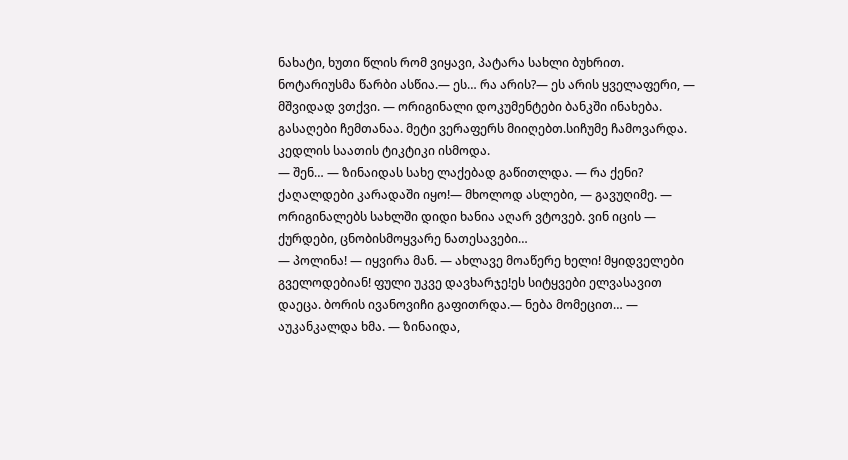ნახატი, ხუთი წლის რომ ვიყავი, პატარა სახლი ბუხრით.
ნოტარიუსმა წარბი ასწია.— ეს… რა არის?— ეს არის ყველაფერი, — მშვიდად ვთქვი. — ორიგინალი დოკუმენტები ბანკში ინახება. გასაღები ჩემთანაა. მეტი ვერაფერს მიიღებთ.სიჩუმე ჩამოვარდა. კედლის საათის ტიკტიკი ისმოდა.
— შენ… — ზინაიდას სახე ლაქებად გაწითლდა. — რა ქენი? ქაღალდები კარადაში იყო!— მხოლოდ ასლები, — გავუღიმე. — ორიგინალებს სახლში დიდი ხანია აღარ ვტოვებ. ვინ იცის — ქურდები, ცნობისმოყვარე ნათესავები…
— პოლინა! — იყვირა მან. — ახლავე მოაწერე ხელი! მყიდველები გველოდებიან! ფული უკვე დავხარჯე!ეს სიტყვები ელვასავით დაეცა. ბორის ივანოვიჩი გაფითრდა.— ნება მომეცით… — აუკანკალდა ხმა. — ზინაიდა,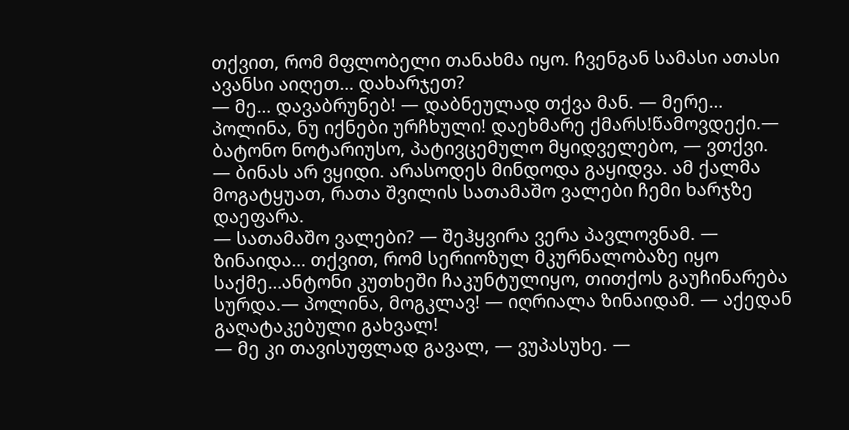თქვით, რომ მფლობელი თანახმა იყო. ჩვენგან სამასი ათასი ავანსი აიღეთ… დახარჯეთ?
— მე… დავაბრუნებ! — დაბნეულად თქვა მან. — მერე… პოლინა, ნუ იქნები ურჩხული! დაეხმარე ქმარს!წამოვდექი.— ბატონო ნოტარიუსო, პატივცემულო მყიდველებო, — ვთქვი. — ბინას არ ვყიდი. არასოდეს მინდოდა გაყიდვა. ამ ქალმა მოგატყუათ, რათა შვილის სათამაშო ვალები ჩემი ხარჯზე დაეფარა.
— სათამაშო ვალები? — შეჰყვირა ვერა პავლოვნამ. — ზინაიდა… თქვით, რომ სერიოზულ მკურნალობაზე იყო საქმე…ანტონი კუთხეში ჩაკუნტულიყო, თითქოს გაუჩინარება სურდა.— პოლინა, მოგკლავ! — იღრიალა ზინაიდამ. — აქედან გაღატაკებული გახვალ!
— მე კი თავისუფლად გავალ, — ვუპასუხე. —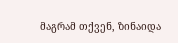მაგრამ თქვენ, ზინაიდა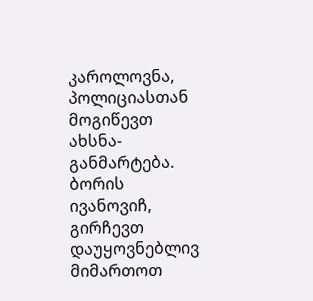კაროლოვნა, პოლიციასთან მოგიწევთ ახსნა-განმარტება. ბორის ივანოვიჩ, გირჩევთ დაუყოვნებლივ მიმართოთ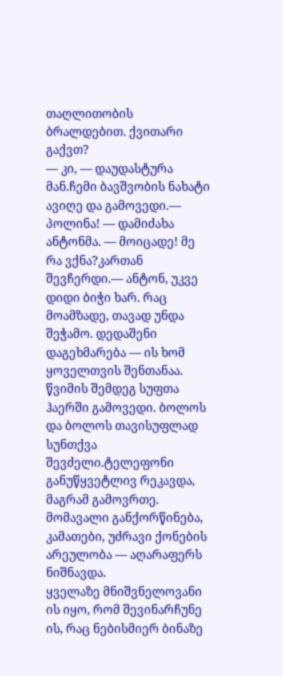თაღლითობის ბრალდებით. ქვითარი გაქვთ?
— კი, — დაუდასტურა მან.ჩემი ბავშვობის ნახატი ავიღე და გამოვედი.— პოლინა! — დამიძახა ანტონმა. — მოიცადე! მე რა ვქნა?კართან შევჩერდი.— ანტონ, უკვე დიდი ბიჭი ხარ. რაც მოამზადე, თავად უნდა შეჭამო. დედაშენი დაგეხმარება — ის ხომ ყოველთვის შენთანაა.
წვიმის შემდეგ სუფთა ჰაერში გამოვედი. ბოლოს და ბოლოს თავისუფლად სუნთქვა შევძელი.ტელეფონი განუწყვეტლივ რეკავდა, მაგრამ გამოვრთე. მომავალი განქორწინება, კამათები, უძრავი ქონების არეულობა — აღარაფერს ნიშნავდა.
ყველაზე მნიშვნელოვანი ის იყო, რომ შევინარჩუნე ის, რაც ნებისმიერ ბინაზე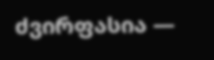ძვირფასია —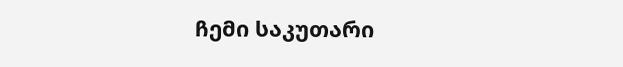ჩემი საკუთარი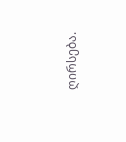ღირსება.